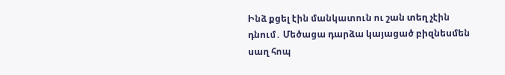Ինձ քցել էին մանկատուն ու շան տեղ չէին դնում․ Մեծացա դարձա կայացած բիզնեսմեն սաղ հոպ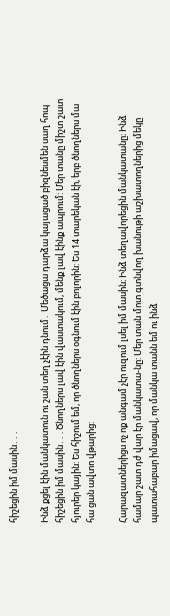հիշեցին իմ մասին․․․

Ինձ քցել էին մանկատուն ու շան տեղ չէին դնում․ Մեծացա դարձա կայացած բիզնեսմեն սաղ հոպ հիշեցին իմ մասին․․․Ծնողներս լավ էին վաստակում, մենք լավ էինք ապրում: Մեր տանը միշտ շատ հյուրեր կային: Ես հիշում եմ, որ ծնողներս օգնում էին բոլորին: Ես 14 տարեկան էի, երբ ծնողներս մա հա ցան ավտո վթարից:

Հարազատներիցս ոչ ոք անգամ չէր ուզում լսել իմ մասին։ Ինձ տեղավորեցին մանկատանը։ Ինձ համար շատ դժ վար էր մանկատա-նը: Մեր տան մոտ գտնվող խանութի աշխատողներից մեկը պատահաբար իմացավ, որ մանկա տանն եմ ու ինձ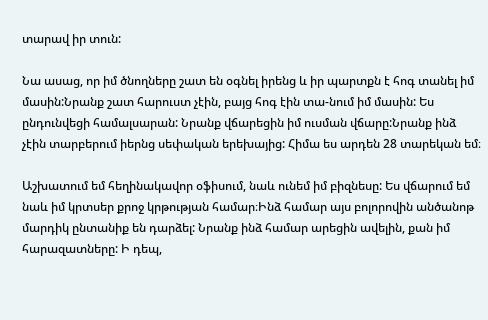տարավ իր տուն:

Նա ասաց, որ իմ ծնողները շատ են օգնել իրենց և իր պարտքն է հոգ տանել իմ մասին:Նրանք շատ հարուստ չէին, բայց հոգ էին տա-նում իմ մասին: Ես ընդունվեցի համալսարան: Նրանք վճարեցին իմ ուսման վճարը:Նրանք ինձ չէին տարբերում իերնց սեփական երեխայից: Հիմա ես արդեն 28 տարեկան եմ։

Աշխատում եմ հեղինակավոր օֆիսում, նաև ունեմ իմ բիզնեսը: Ես վճարում եմ նաև իմ կրտսեր քրոջ կրթության համար։Ինձ համար այս բոլորովին անծանոթ մարդիկ ընտանիք են դարձել: Նրանք ինձ համար արեցին ավելին, քան իմ հարազատները: Ի դեպ,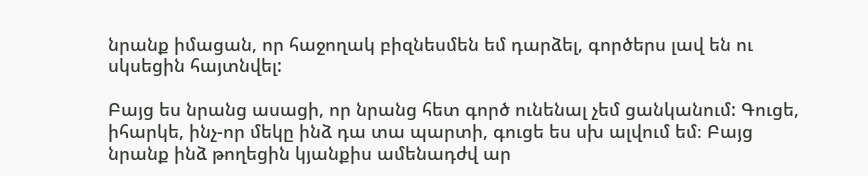նրանք իմացան, որ հաջողակ բիզնեսմեն եմ դարձել, գործերս լավ են ու սկսեցին հայտնվել:

Բայց ես նրանց ասացի, որ նրանց հետ գործ ունենալ չեմ ցանկանում: Գուցե, իհարկե, ինչ-որ մեկը ինձ դա տա պարտի, գուցե ես սխ ալվում եմ։ Բայց նրանք ինձ թողեցին կյանքիս ամենադժվ ար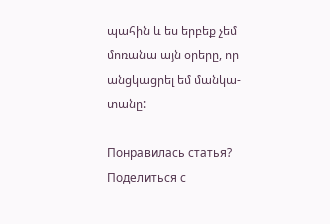պահին և ես երբեք չեմ մոռանա այն օրերը, որ անցկացրել եմ մանկա-տանը:

Понравилась статья? Поделиться с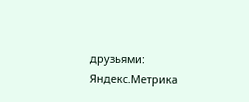друзьями:
Яндекс.Метрика